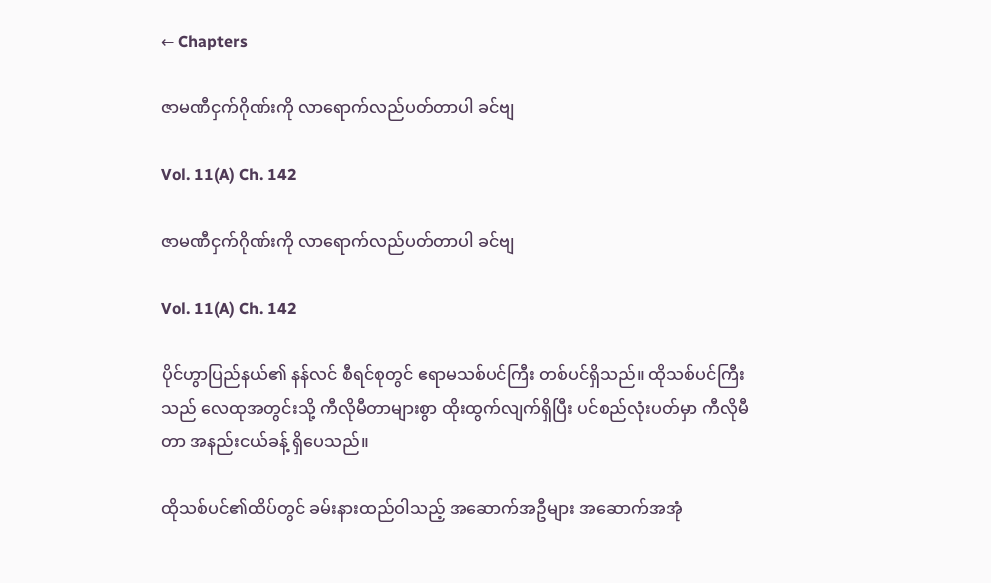← Chapters

ဇာမဏီငှက်ဂိုဏ်းကို လာရောက်လည်ပတ်တာပါ ခင်ဗျ

Vol. 11(A) Ch. 142

ဇာမဏီငှက်ဂိုဏ်းကို လာရောက်လည်ပတ်တာပါ ခင်ဗျ

Vol. 11(A) Ch. 142

ပိုင်ဟွာပြည်နယ်၏ နန်လင် စီရင်စုတွင် ဧရာမသစ်ပင်ကြီး တစ်ပင်ရှိသည်။ ထိုသစ်ပင်ကြီးသည် လေထုအတွင်းသို့ ကီလိုမီတာများစွာ ထိုးထွက်လျက်ရှိပြီး ပင်စည်လုံးပတ်မှာ ကီလိုမီတာ အနည်းငယ်ခန့် ရှိပေသည်။

ထိုသစ်ပင်၏ထိပ်တွင် ခမ်းနားထည်ဝါသည့် အဆောက်အဦများ အဆောက်အအုံ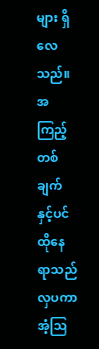များ ရှိလေသည်။ အကြည့်တစ်ချက်နှင့်ပင် ထိုနေရာသည် လှပကာ အံ့ဩ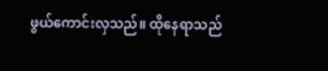ဖွယ်ကောင်းလှသည်။ ထိုနေရာသည်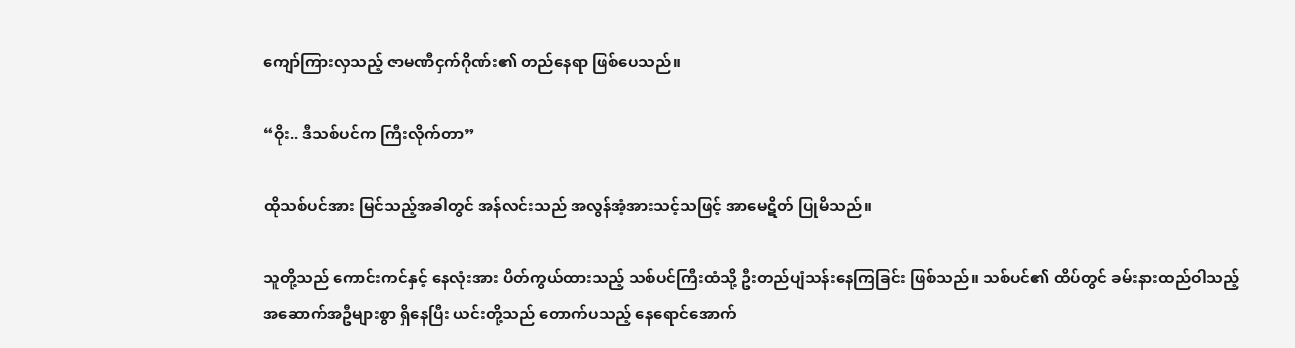ကျော်ကြားလှသည့် ဇာမဏီငှက်ဂိုဏ်း၏ တည်နေရာ ဖြစ်ပေသည်။

“ဝိုး.. ဒီသစ်ပင်က ကြီးလိုက်တာ”

ထိုသစ်ပင်အား မြင်သည့်အခါတွင် အန်လင်းသည် အလွန်အံ့အားသင့်သဖြင့် အာမေဋိတ် ပြုမိသည်။

သူတို့သည် ကောင်းကင်နှင့် နေလုံးအား ပိတ်ကွယ်ထားသည့် သစ်ပင်ကြီးထံသို့ ဦးတည်ပျံသန်းနေကြခြင်း ဖြစ်သည်။ သစ်ပင်၏ ထိပ်တွင် ခမ်းနားထည်ဝါသည့် အဆောက်အဦများစွာ ရှိနေပြီး ယင်းတို့သည် တောက်ပသည့် နေရောင်အောက်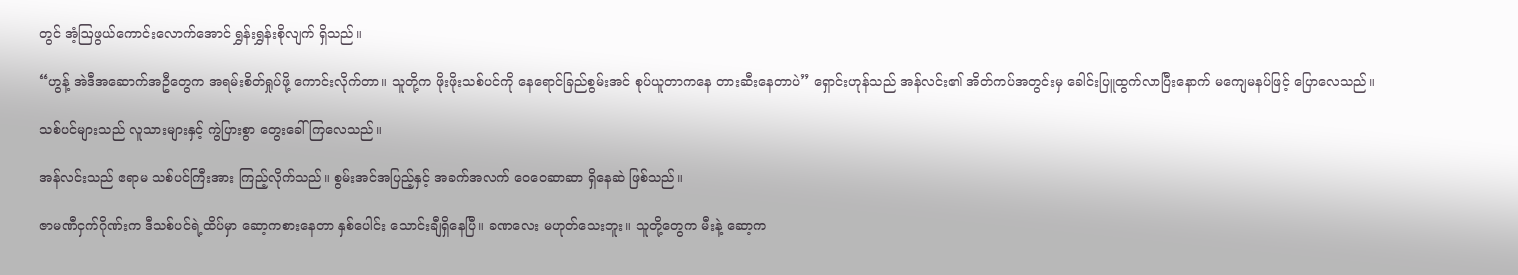တွင် အံ့ဩဖွယ်ကောင်းလောက်အောင် ရွှန်းရွှန်းစိုလျက် ရှိသည်။

“ဟွန့် အဲဒီအဆောက်အဦတွေက အရမ်းစိတ်ရှုပ်ဖို့ ကောင်းလိုက်တာ။ သူတို့က ဖိုးဖိုးသစ်ပင်ကို နေရောင်ခြည်စွမ်းအင် စုပ်ယူတာကနေ တားဆီးနေတာပဲ” ရှောင်းဟုန်သည် အန်လင်း၏ အိတ်ကပ်အတွင်းမှ ခေါင်းပြူထွက်လာပြီးနောက် မကျေမနပ်ဖြင့် ပြောလေသည်။

သစ်ပင်များသည် လူသားများနှင့် ကွဲပြားစွာ တွေးခေါ်ကြလေသည်။

အန်လင်းသည် ဧရာမ သစ်ပင်ကြီးအား ကြည့်လိုက်သည်။ စွမ်းအင်အပြည့်နှင့် အခက်အလက် ဝေဝေဆာဆာ ရှိနေဆဲ ဖြစ်သည်။

ဇာမဏီငှက်ဂိုဏ်းက ဒီသစ်ပင်ရဲ့ထိပ်မှာ ဆော့ကစားနေတာ နှစ်ပေါင်း သောင်းချီရှိနေပြီ။ ခဏလေး မဟုတ်သေးဘူး။ သူတို့တွေက မီးနဲ့ ဆော့က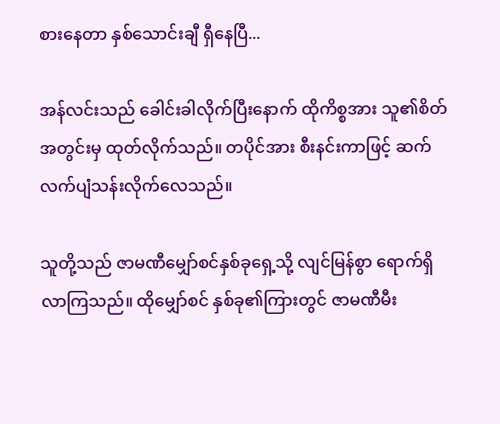စားနေတာ နှစ်သောင်းချီ ရှီနေပြီ...

အန်လင်းသည် ခေါင်းခါလိုက်ပြီးနောက် ထိုကိစ္စအား သူ၏စိတ်အတွင်းမှ ထုတ်လိုက်သည်။ တပိုင်အား စီးနင်းကာဖြင့် ဆက်လက်ပျံသန်းလိုက်လေသည်။

သူတို့သည် ဇာမဏီမျှော်စင်နှစ်ခုရှေ့သို့ လျင်မြန်စွာ ရောက်ရှိလာကြသည်။ ထိုမျှော်စင် နှစ်ခု၏ကြားတွင် ဇာမဏီမီး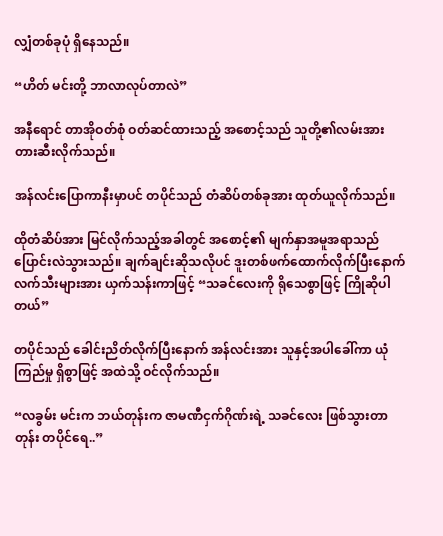လျှံတစ်ခုပုံ ရှိနေသည်။

“ဟိတ် မင်းတို့ ဘာလာလုပ်တာလဲ”

အနီရောင် တာအိုဝတ်စုံ ဝတ်ဆင်ထားသည့် အစောင့်သည် သူတို့၏လမ်းအား တားဆီးလိုက်သည်။

အန်လင်းပြောကာနီးမှာပင် တပိုင်သည် တံဆိပ်တစ်ခုအား ထုတ်ယူလိုက်သည်။

ထိုတံဆိပ်အား မြင်လိုက်သည့်အခါတွင် အစောင့်၏ မျက်နှာအမူအရာသည် ပြောင်းလဲသွားသည်။ ချက်ချင်းဆိုသလိုပင် ဒူးတစ်ဖက်ထောက်လိုက်ပြီးနောက် လက်သီးများအား ယှက်သန်းကာဖြင့် “သခင်လေးကို ရိုသေစွာဖြင့် ကြိုဆိုပါတယ်”

တပိုင်သည် ခေါင်းညိတ်လိုက်ပြီးနောက် အန်လင်းအား သူနှင့်အပါခေါ်ကာ ယုံကြည်မှု ရှိစွာဖြင့် အထဲသို့ ဝင်လိုက်သည်။

“လခွမ်း မင်းက ဘယ်တုန်းက ဇာမဏီငှက်ဂိုဏ်းရဲ့ သခင်လေး ဖြစ်သွားတာတုန်း တပိုင်ရေ..”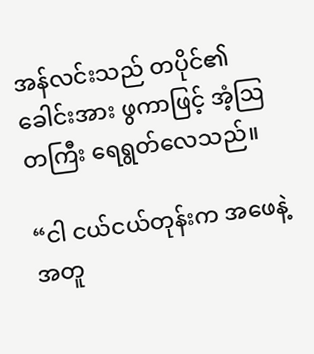အန်လင်းသည် တပိုင်၏ ခေါင်းအား ဖွကာဖြင့် အံ့ဩတကြီး ရေရွတ်လေသည်။

“ငါ ငယ်ငယ်တုန်းက အဖေနဲ့အတူ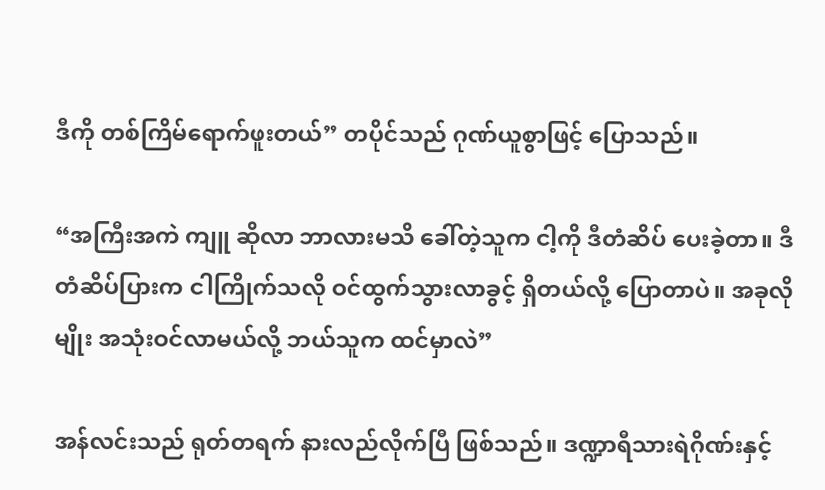ဒီကို တစ်ကြိမ်ရောက်ဖူးတယ်” တပိုင်သည် ဂုဏ်ယူစွာဖြင့် ပြောသည်။

“အကြီးအကဲ ကျူ ဆိုလာ ဘာလားမသိ ခေါ်တဲ့သူက ငါ့ကို ဒီတံဆိပ် ပေးခဲ့တာ။ ဒီတံဆိပ်ပြားက ငါကြိုက်သလို ဝင်ထွက်သွားလာခွင့် ရှိတယ်လို့ ပြောတာပဲ။ အခုလိုမျိုး အသုံးဝင်လာမယ်လို့ ဘယ်သူက ထင်မှာလဲ”

အန်လင်းသည် ရုတ်တရက် နားလည်လိုက်ပြီ ဖြစ်သည်။ ဒဏ္ဍာရီသားရဲဂိုဏ်းနှင့်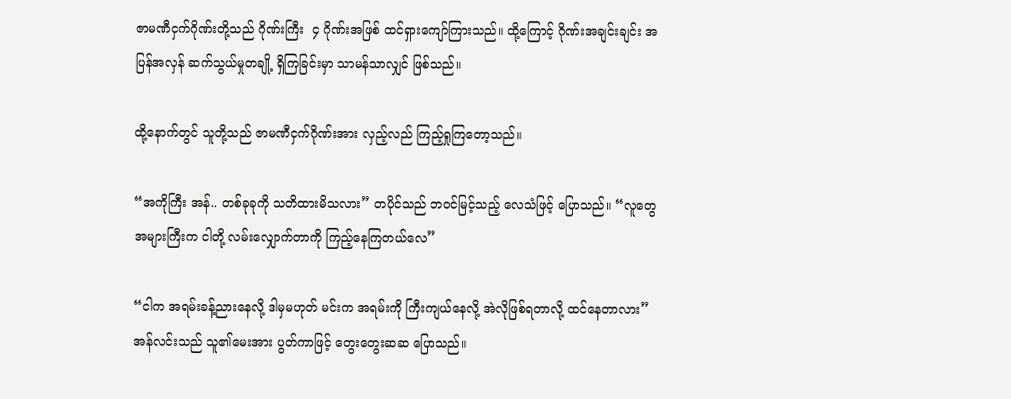ဇာမဏီငှက်ဂိုဏ်းတို့သည် ဂိုဏ်းကြီး  ၄ ဂိုဏ်းအဖြစ် ထင်ရှားကျော်ကြားသည်။ ထို့ကြောင့် ဂိုဏ်းအချင်းချင်း အပြန်အလှန် ဆက်သွယ်မှုတချို့ ရှိကြခြင်းမှာ သာမန်သာလျှင် ဖြစ်သည်။

ထို့နောက်တွင် သူတို့သည် ဇာမဏီငှက်ဂိုဏ်းအား လှည့်လည် ကြည့်ရှုကြတော့သည်။

“အကိုကြီး အန်.. တစ်ခုခုကို သတိထားမိသလား” တပိုင်သည် ဘဝင်မြင့်သည့် လေသံဖြင့် ပြောသည်။ “လူတွေအများကြီးက ငါတို့ လမ်းလျှောက်တာကို ကြည့်နေကြတယ်လေ”

“ငါက အရမ်းခန့်ညားနေလို့ ဒါမှမဟုတ် မင်းက အရမ်းကို ကြီးကျယ်နေလို့ အဲလိုဖြစ်ရတာလို့ ထင်နေတာလား” အန်လင်းသည် သူ၏မေးအား ပွတ်ကာဖြင့် တွေးတွေးဆဆ ပြောသည်။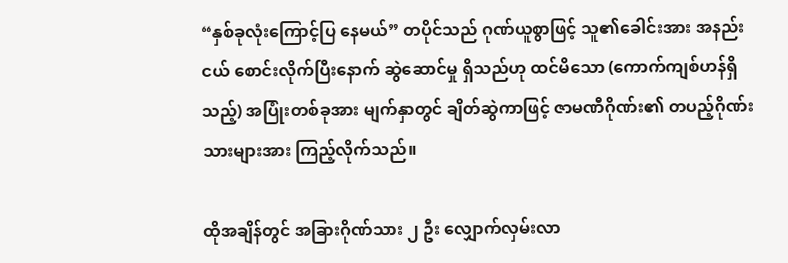“နှစ်ခုလုံးကြောင့်ပြ နေမယ်” တပိုင်သည် ဂုဏ်ယူစွာဖြင့် သူ၏ခေါင်းအား အနည်းငယ် စောင်းလိုက်ပြီးနောက် ဆွဲဆောင်မှု ရှိသည်ဟု ထင်မိသော (ကောက်ကျစ်ဟန်ရှိသည့်) အပြုံးတစ်ခုအား မျက်နှာတွင် ချိတ်ဆွဲကာဖြင့် ဇာမဏီဂိုဏ်း၏ တပည့်ဂိုဏ်းသားများအား ကြည့်လိုက်သည်။

ထိုအချိန်တွင် အခြားဂိုဏ်သား ၂ ဦး လျှောက်လှမ်းလာ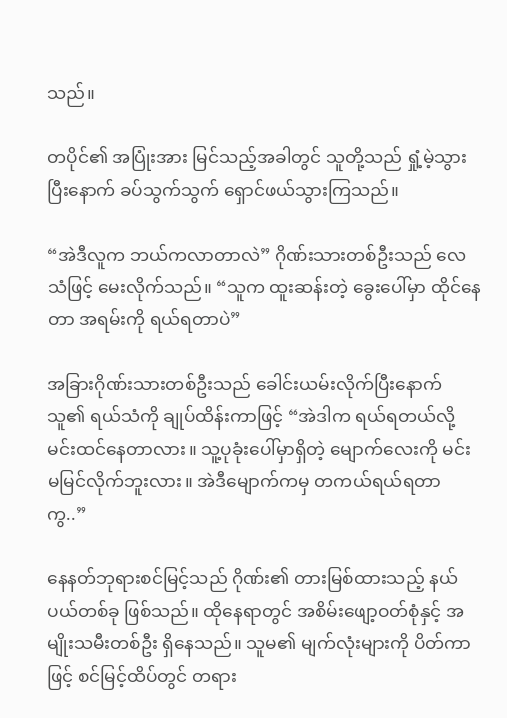သည်။

တပိုင်၏ အပြုံးအား မြင်သည့်အခါတွင် သူတို့သည် ရှုံ့မဲ့သွားပြီးနောက် ခပ်သွက်သွက် ရှောင်ဖယ်သွားကြသည်။

“အဲဒီလူက ဘယ်ကလာတာလဲ” ဂိုဏ်းသားတစ်ဦးသည် လေသံဖြင့် မေးလိုက်သည်။ “သူက ထူးဆန်းတဲ့ ခွေးပေါ်မှာ ထိုင်နေတာ အရမ်းကို ရယ်ရတာပဲ”

အခြားဂိုဏ်းသားတစ်ဦးသည် ခေါင်းယမ်းလိုက်ပြီးနောက် သူ၏ ရယ်သံကို ချုပ်ထိန်းကာဖြင့် “အဲဒါက ရယ်ရတယ်လို့ မင်းထင်နေတာလား။ သူ့ပုခုံးပေါ်မှာရှိတဲ့ မျောက်လေးကို မင်းမမြင်လိုက်ဘူးလား။ အဲဒီမျောက်ကမှ တကယ်ရယ်ရတာကွ..”

နေနတ်ဘုရားစင်မြင့်သည် ဂိုဏ်း၏ တားမြစ်ထားသည့် နယ်ပယ်တစ်ခု ဖြစ်သည်။ ထိုနေရာတွင် အစိမ်းဖျော့ဝတ်စုံနှင့် အမျိုးသမီးတစ်ဦး ရှိနေသည်။ သူမ၏ မျက်လုံးများကို ပိတ်ကာဖြင့် စင်မြင့်ထိပ်တွင် တရား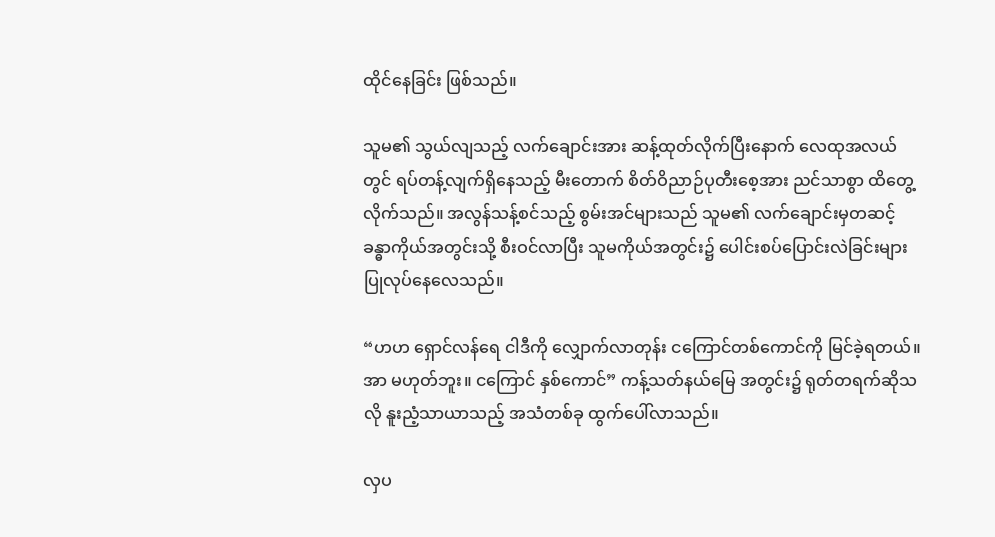ထိုင်နေခြင်း ဖြစ်သည်။

သူမ၏ သွယ်လျသည့် လက်ချောင်းအား ဆန့်ထုတ်လိုက်ပြီးနောက် လေထုအလယ်တွင် ရပ်တန့်လျက်ရှိနေသည့် မီးတောက် စိတ်ဝိညာဉ်ပုတီးစေ့အား ညင်သာစွာ ထိတွေ့လိုက်သည်။ အလွန်သန့်စင်သည့် စွမ်းအင်များသည် သူမ၏ လက်ချောင်းမှတဆင့် ခန္ဓာကိုယ်အတွင်းသို့ စီးဝင်လာပြီး သူမကိုယ်အတွင်း၌ ပေါင်းစပ်ပြောင်းလဲခြင်းများ ပြုလုပ်နေလေသည်။

“ဟဟ ရှောင်လန်ရေ ငါဒီကို လျှောက်လာတုန်း ငကြောင်တစ်ကောင်ကို မြင်ခဲ့ရတယ်။ အာ မဟုတ်ဘူး။ ငကြောင် နှစ်ကောင်” ကန့်သတ်နယ်မြေ အတွင်း၌ ရုတ်တရက်ဆိုသလို နူးညံ့သာယာသည့် အသံတစ်ခု ထွက်ပေါ်လာသည်။

လှပ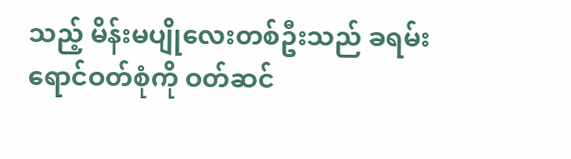သည့် မိန်းမပျိုလေးတစ်ဦးသည် ခရမ်းရောင်ဝတ်စုံကို ဝတ်ဆင်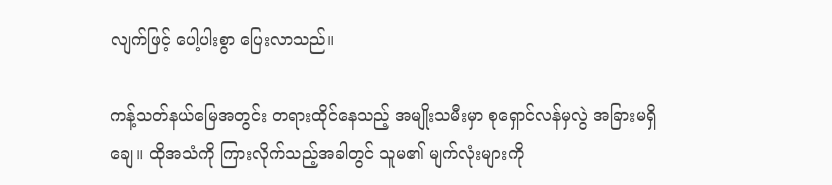လျက်ဖြင့် ပေါ့ပါးစွာ ပြေးလာသည်။

ကန့်သတ်နယ်မြေအတွင်း တရားထိုင်နေသည့် အမျိုးသမီးမှာ စုရှောင်လန်မှလွဲ အခြားမရှိချေ။ ထိုအသံကို ကြားလိုက်သည့်အခါတွင် သူမ၏ မျက်လုံးများကို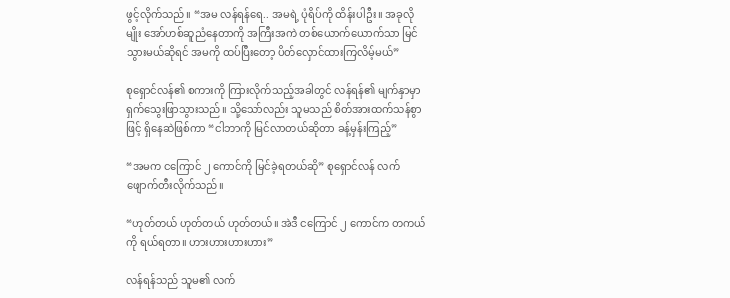ဖွင့်လိုက်သည်။ “အမ လန်ရန်ရေ.. အမရဲ့ ပုံရိပ်ကို ထိန်းပါဦး။ အခုလိုမျိုး အော်ဟစ်ဆူညံနေတာကို အကြီးအကဲ တစ်ယောက်ယောက်သာ မြင်သွားမယ်ဆိုရင် အမကို ထပ်ပြီးတော့ ပိတ်လှောင်ထားကြလိမ့်မယ်”

စုရှောင်လန်၏ စကားကို ကြားလိုက်သည့်အခါတွင် လန်ရန်၏ မျက်နှာမှာ ရှက်သွေးဖြာသွားသည်။ သို့သော်လည်း သူမသည် စိတ်အားထက်သန်စွာဖြင့် ရှိနေဆဲဖြစ်ကာ “ငါဘာကို မြင်လာတယ်ဆိုတာ ခန့်မှန်းကြည့်”

“အမက ငကြောင် ၂ ကောင်ကို မြင်ခဲ့ရတယ်ဆို” စုရှောင်လန် လက်ဖျောက်တီးလိုက်သည်။

“ဟုတ်တယ် ဟုတ်တယ် ဟုတ်တယ်။ အဲဒီ ငကြောင် ၂ ကောင်က တကယ်ကို ရယ်ရတာ။ ဟားဟားဟားဟား”

လန်ရန်သည် သူမ၏ လက်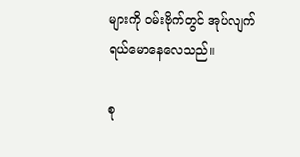များကို ဝမ်းဗိုက်တွင် အုပ်လျက် ရယ်မောနေလေသည်။

စု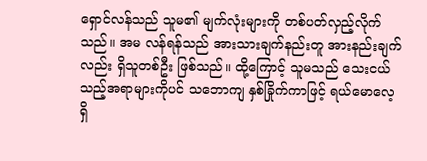ရှောင်လန်သည် သူမ၏ မျက်လုံးများကို တစ်ပတ်လှည့်လိုက်သည်။ အမ လန်ရန်သည် အားသားချက်နည်းတူ အားနည်းချက်လည်း ရှိသူတစ်ဦး ဖြစ်သည်။ ထို့ကြောင့် သူမသည် သေးငယ်သည့်အရာများကိုပင် သဘောကျ နှစ်ခြိုက်ကာဖြင့် ရယ်မောလေ့ရှိ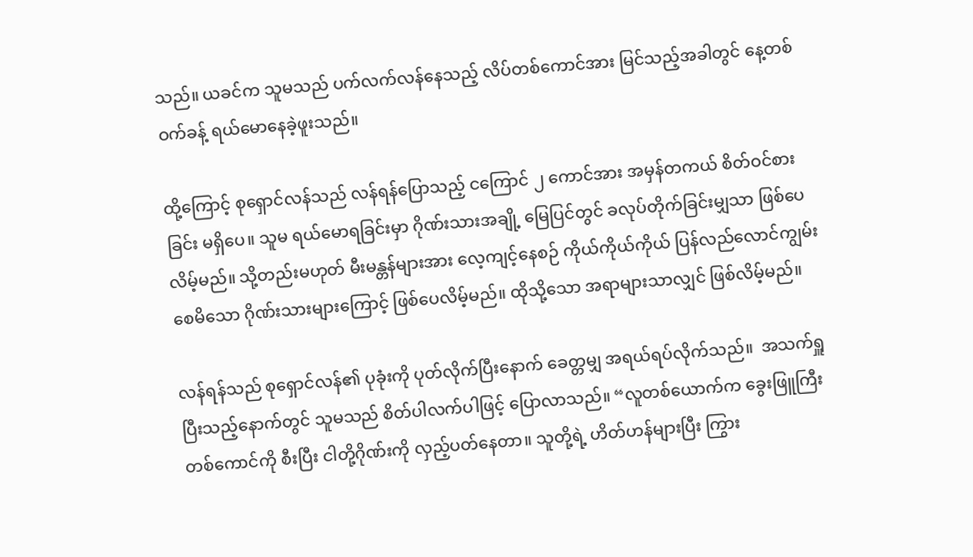သည်။ ယခင်က သူမသည် ပက်လက်လန်နေသည့် လိပ်တစ်ကောင်အား မြင်သည့်အခါတွင် နေ့တစ်ဝက်ခန့် ရယ်မောနေခဲ့ဖူးသည်။

ထို့ကြောင့် စုရှောင်လန်သည် လန်ရန်ပြောသည့် ငကြောင် ၂ ကောင်အား အမှန်တကယ် စိတ်ဝင်စားခြင်း မရှိပေ။ သူမ ရယ်မောရခြင်းမှာ ဂိုဏ်းသားအချို့ မြေပြင်တွင် ခလုပ်တိုက်ခြင်းမျှသာ ဖြစ်ပေလိမ့်မည်။ သို့တည်းမဟုတ် မီးမန္တန်များအား လေ့ကျင့်နေစဉ် ကိုယ်ကိုယ်ကိုယ် ပြန်လည်လောင်ကျွမ်းစေမိသော ဂိုဏ်းသားများကြောင့် ဖြစ်ပေလိမ့်မည်။ ထိုသို့သော အရာများသာလျှင် ဖြစ်လိမ့်မည်။

လန်ရန်သည် စုရှောင်လန်၏ ပုခုံးကို ပုတ်လိုက်ပြီးနောက် ခေတ္တမျှ အရယ်ရပ်လိုက်သည်။  အသက်ရှူပြီးသည့်နောက်တွင် သူမသည် စိတ်ပါလက်ပါဖြင့် ပြောလာသည်။ “လူတစ်ယောက်က ခွေးဖြူကြီးတစ်ကောင်ကို စီးပြီး ငါတို့ဂိုဏ်းကို လှည့်ပတ်နေတာ။ သူတို့ရဲ့ ဟိတ်ဟန်များပြီး ကြွား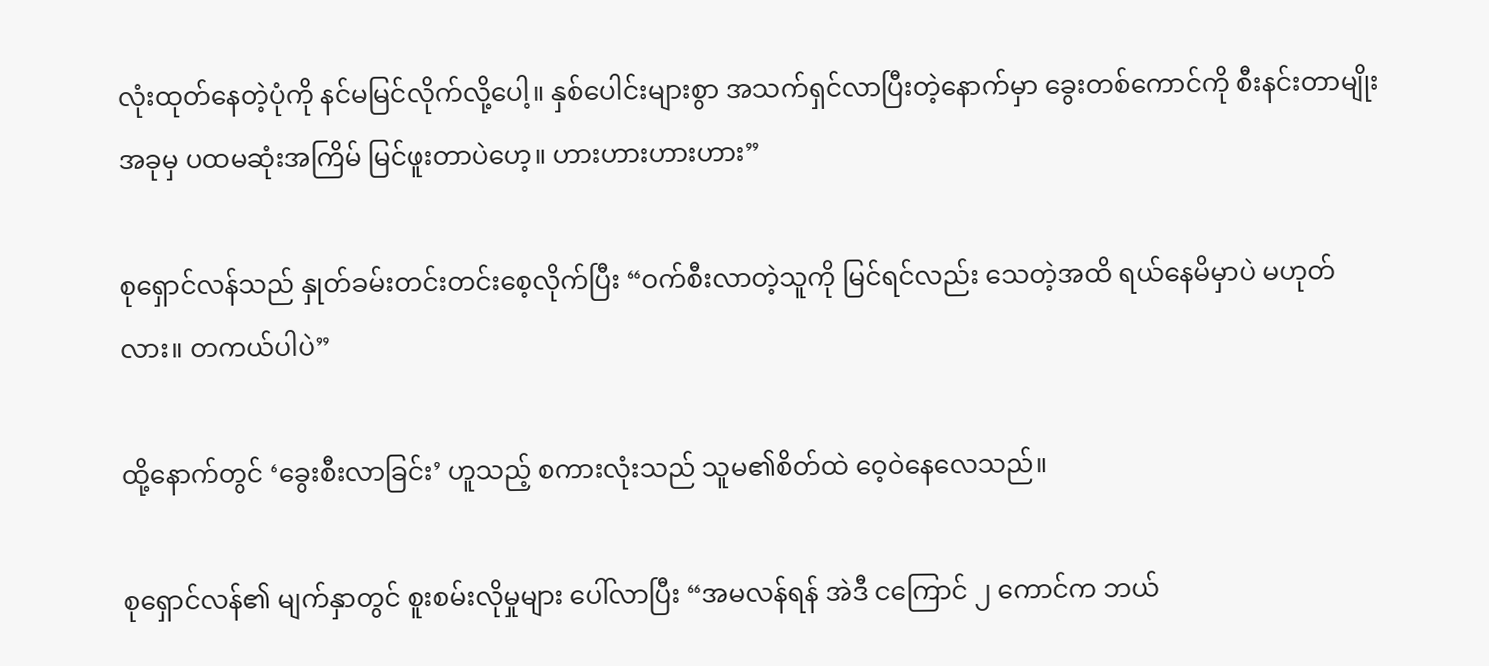လုံးထုတ်နေတဲ့ပုံကို နင်မမြင်လိုက်လို့ပေါ့။ နှစ်ပေါင်းများစွာ အသက်ရှင်လာပြီးတဲ့နောက်မှာ ခွေးတစ်ကောင်ကို စီးနင်းတာမျိုး အခုမှ ပထမဆုံးအကြိမ် မြင်ဖူးတာပဲဟေ့။ ဟားဟားဟားဟား”

စုရှောင်လန်သည် နှုတ်ခမ်းတင်းတင်းစေ့လိုက်ပြီး “ဝက်စီးလာတဲ့သူကို မြင်ရင်လည်း သေတဲ့အထိ ရယ်နေမိမှာပဲ မဟုတ်လား။ တကယ်ပါပဲ”

ထို့နောက်တွင် ‘ခွေးစီးလာခြင်း’ ဟူသည့် စကားလုံးသည် သူမ၏စိတ်ထဲ ဝေ့ဝဲနေလေသည်။

စုရှောင်လန်၏ မျက်နှာတွင် စူးစမ်းလိုမှုများ ပေါ်လာပြီး “အမလန်ရန် အဲဒီ ငကြောင် ၂ ကောင်က ဘယ်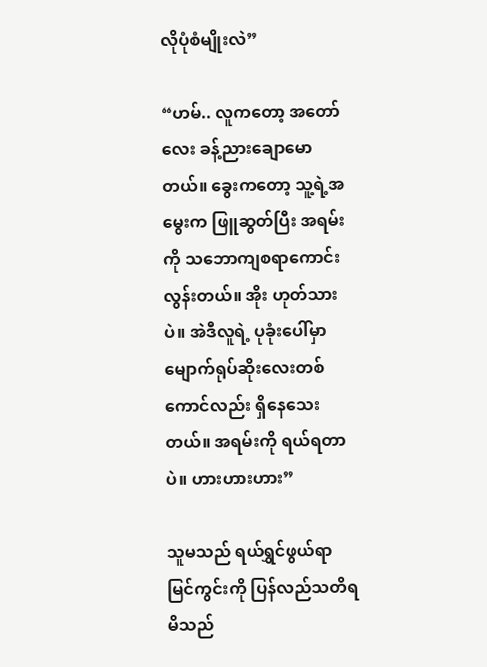လိုပုံစံမျိုးလဲ”

“ဟမ်.. လူကတော့ အတော်လေး ခန့်ညားချောမောတယ်။ ခွေးကတော့ သူ့ရဲ့အမွေးက ဖြူဆွတ်ပြီး အရမ်းကို သဘောကျစရာကောင်းလွန်းတယ်။ အိုး ဟုတ်သားပဲ။ အဲဒီလူရဲ့ ပုခုံးပေါ်မှာ မျောက်ရုပ်ဆိုးလေးတစ်ကောင်လည်း ရှိနေသေးတယ်။ အရမ်းကို ရယ်ရတာပဲ။ ဟားဟားဟား”

သူမသည် ရယ်ရွှင်ဖွယ်ရာ မြင်ကွင်းကို ပြန်လည်သတိရမိသည်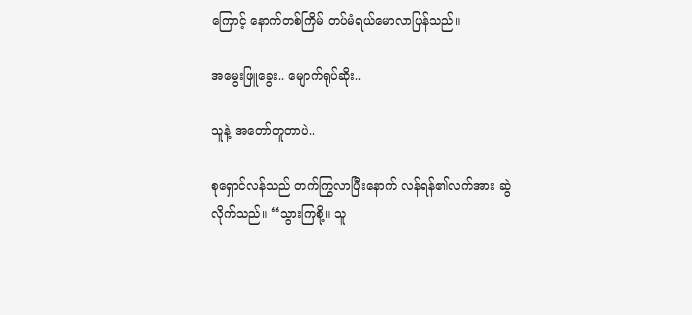ကြောင့် နောက်တစ်ကြိမ် တပ်မံရယ်မောလာပြန်သည်။

အမွေးဖြူခွေး.. မျောက်ရုပ်ဆိုး..

သူနဲ့ အတော်တူတာပဲ..

စုရှောင်လန်သည် တက်ကြွလာပြီးနောက် လန်ရန်၏လက်အား ဆွဲလိုက်သည်။ “သွားကြစို့။ သူ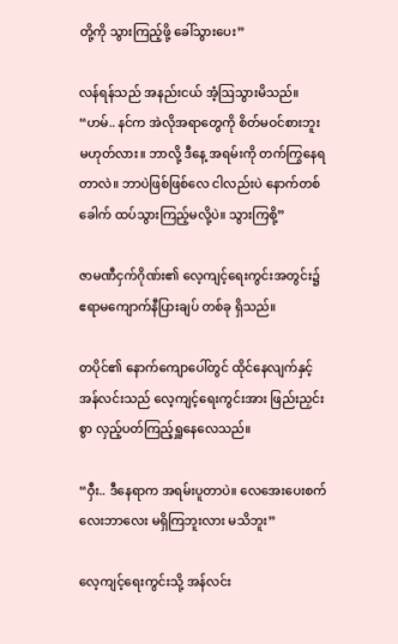တို့ကို သွားကြည့်ဖို့ ခေါ်သွားပေး”

လန်ရန်သည် အနည်းငယ် အံ့ဩသွားမိသည်။ “ဟမ်.. နင်က အဲလိုအရာတွေကို စိတ်မဝင်စားဘူး မဟုတ်လား။ ဘာလို့ ဒီနေ့ အရမ်းကို တက်ကြွနေရတာလဲ။ ဘာပဲဖြစ်ဖြစ်လေ ငါလည်းပဲ နောက်တစ်ခေါက် ထပ်သွားကြည့်မလို့ပဲ။ သွားကြစို့”

ဇာမဏီငှက်ဂိုဏ်း၏ လေ့ကျင့်ရေးကွင်းအတွင်း၌ ဧရာမကျောက်နီပြားချပ် တစ်ခု ရှိသည်။

တပိုင်၏ နောက်ကျောပေါ်တွင် ထိုင်နေလျက်နှင့် အန်လင်းသည် လေ့ကျင့်ရေးကွင်းအား ဖြည်းညှင်းစွာ လှည့်ပတ်ကြည့်ရှူနေလေသည်။

“ဝှီး.. ဒီနေရာက အရမ်းပူတာပဲ။ လေအေးပေးစက်လေးဘာလေး မရှိကြဘူးလား မသိဘူး”

လေ့ကျင့်ရေးကွင်းသို့ အန်လင်း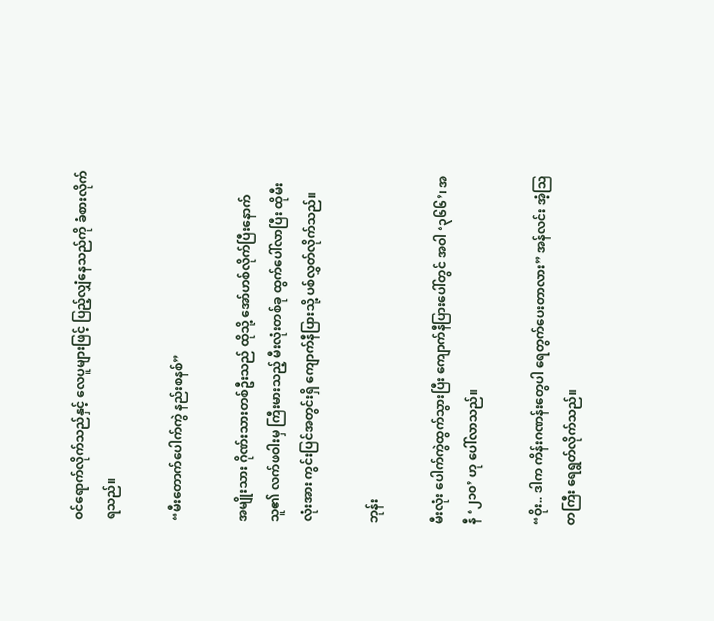ဝင်ရောက်လိုက်သည်နှင့် လေပူများဖြင့် ပြည့်လျှံနေသည်ကို ခံစားလိုက်ရသည်။

“မီးတောက်ပေါက်ကွဲ နည်းစနစ်”

အမျိုးသား ဂိုဏ်းသားတစ်ဦးသည် ထိုသို့ အော်ဟစ်လိုက်ပြီးနောက် သူ၏ လက်ဖဝါးမှ ကြီးမားသည့် မီးလုံးတစ်ခု ထွက်ပေါ်လာပြီး ထိုမီးလုံးအား ကွင်းပြင်အတွင်းရှိ ကျောက်နီပြားသို့ ပစ်လွှတ်လိုက်သည်။

ဘုန်း

မီးလုံး ပေါက်ကွဲထွက်သွားပြီး ကျောက်နီပြားပေါ်တွင် အဝါ ‘၃၆၆’၊ အနီ ‘၂၁၀’ ဟု ပေါ်လာသည်။

“ဝိုး.. ဒါက ကိန်းဂဏန်းတွေပါ ရေတွက်ပေးတာလား” အန်လင်း အံ့ဩတကြီး ရေရွတ်လိုက်သည်။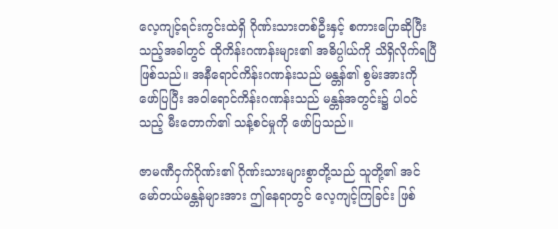လေ့ကျင့်ရင်းကွင်းထဲရှိ ဂိုဏ်းသားတစ်ဦးနှင့် စကားပြောဆိုပြီးသည့်အခါတွင် ထိုကိန်းဂဏန်းများ၏ အဓိပ္ပါယ်ကို သိရှိလိုက်ရပြီ ဖြစ်သည်။ အနီရောင်ကိန်းဂဏန်းသည် မန္တန်၏ စွမ်းအားကို ဖော်ပြပြီး အဝါရောင်ကိန်းဂဏန်းသည် မန္တန်အတွင်း၌ ပါဝင်သည့် မီးတောက်၏ သန့်စင်မှုကို ဖော်ပြသည်။

ဇာမဏီငှက်ဂိုဏ်း၏ ဂိုဏ်းသားများစွာတို့သည် သူတို့၏ အင်မော်တယ်မန္တန်များအား ဤနေရာတွင် လေ့ကျင့်ကြခြင်း ဖြစ်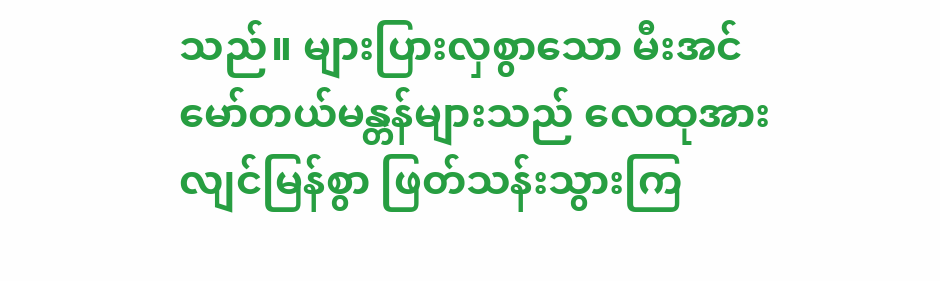သည်။ များပြားလှစွာသော မီးအင်မော်တယ်မန္တန်များသည် လေထုအား လျင်မြန်စွာ ဖြတ်သန်းသွားကြ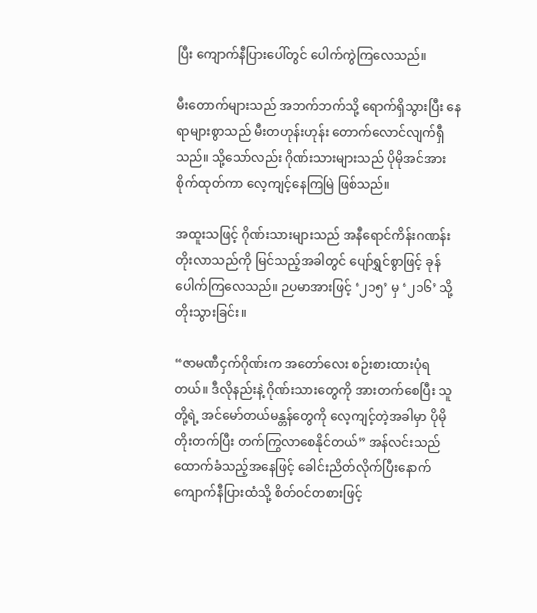ပြီး ကျောက်နီပြားပေါ်တွင် ပေါက်ကွဲကြလေသည်။

မီးတောက်များသည် အဘက်ဘက်သို့ ရောက်ရှိသွားပြီး နေရာများစွာသည် မီးတဟုန်းဟုန်း တောက်လောင်လျက်ရှီသည်။ သို့သော်လည်း ဂိုဏ်းသားများသည် ပိုမိုအင်အား စိုက်ထုတ်ကာ လေ့ကျင့်နေကြမြဲ ဖြစ်သည်။

အထူးသဖြင့် ဂိုဏ်းသားများသည် အနီရောင်ကိန်းဂဏန်း တိုးလာသည်ကို မြင်သည့်အခါတွင် ပျော်ရွှင်စွာဖြင့် ခုန်ပေါက်ကြလေသည်။ ဉပမာအားဖြင့် ‘၂၁၅’ မှ ‘၂၁၆’ သို့ တိုးသွားခြင်း။

“ဇာမဏီငှက်ဂိုဏ်းက အတော်လေး စဉ်းစားထားပုံရတယ်။ ဒီလိုနည်းနဲ့ ဂိုဏ်းသားတွေကို အားတက်စေပြီး သူတို့ရဲ့ အင်မော်တယ်မန္တန်တွေကို လေ့ကျင့်တဲ့အခါမှာ ပိုမိုတိုးတက်ပြီး တက်ကြွလာစေနိုင်တယ်” အန်လင်းသည် ထောက်ခံသည့်အနေဖြင့် ခေါင်းညိတ်လိုက်ပြီးနောက် ကျောက်နီပြားထံသို့ စိတ်ဝင်တစားဖြင့်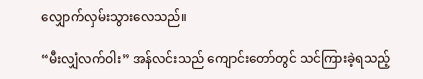လျှောက်လှမ်းသွားလေသည်။

“မီးလျှံလက်ဝါး” အန်လင်းသည် ကျောင်းတော်တွင် သင်ကြားခဲ့ရသည့်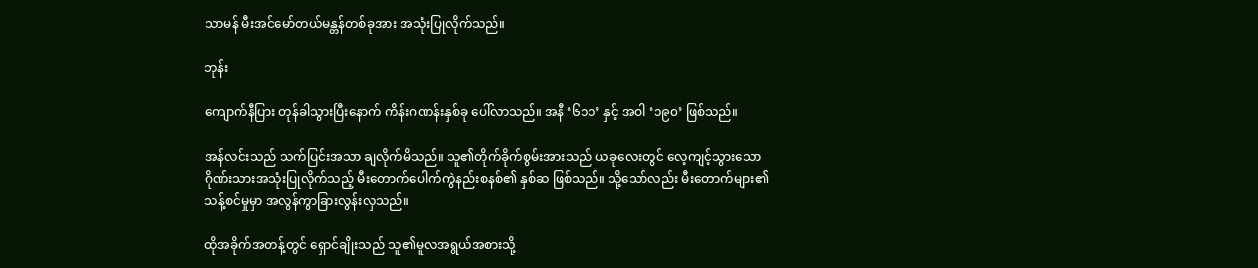သာမန် မီးအင်မော်တယ်မန္တန်တစ်ခုအား အသုံးပြုလိုက်သည်။

ဘုန်း

ကျောက်နီပြား တုန်ခါသွားပြီးနောက် ကိန်းဂဏန်းနှစ်ခု ပေါ်လာသည်။ အနီ ‘၆၁၁’ နှင့် အဝါ ‘၁၉၀’ ဖြစ်သည်။

အန်လင်းသည် သက်ပြင်းအသာ ချလိုက်မိသည်။ သူ၏တိုက်ခိုက်စွမ်းအားသည် ယခုလေးတွင် လေ့ကျင့်သွားသော ဂိုဏ်းသားအသုံးပြုလိုက်သည့် မီးတောက်ပေါက်ကွဲနည်းစနစ်၏ နှစ်ဆ ဖြစ်သည်။ သို့သော်လည်း မီးတောက်များ၏ သန့်စင်မှုမှာ အလွန်ကွာခြားလွန်းလှသည်။

ထိုအခိုက်အတန့်တွင် ရှောင်ချိုးသည် သူ၏မူလအရွယ်အစားသို့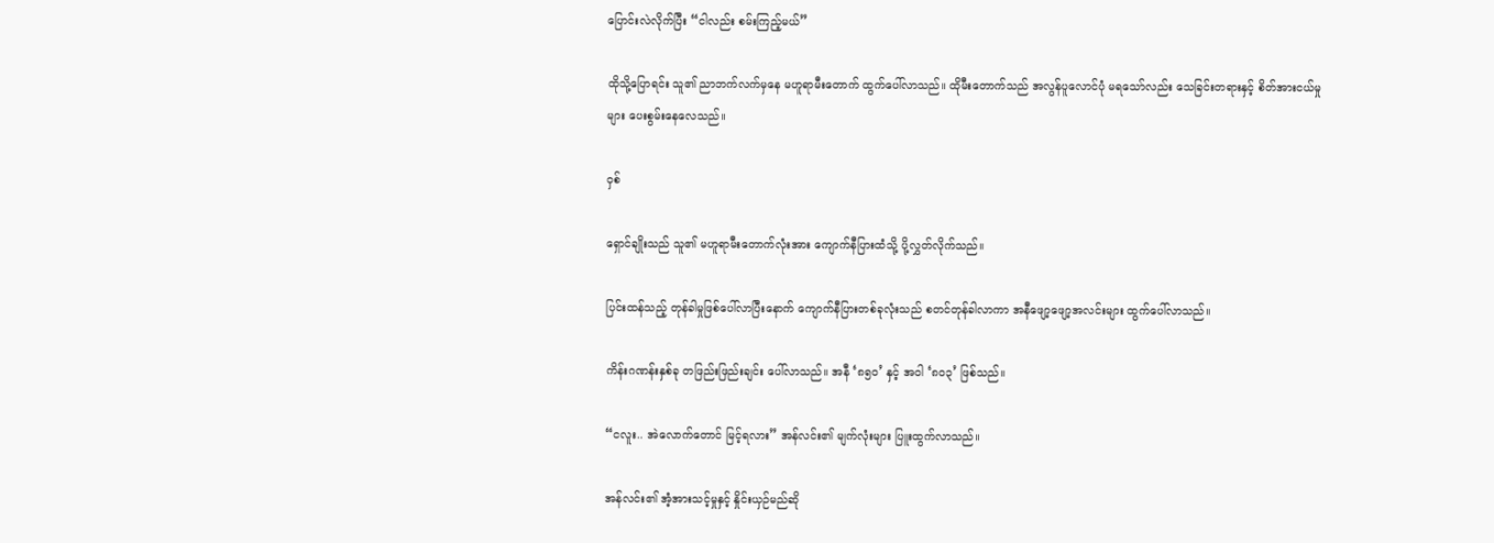ပြောင်းလဲလိုက်ပြီး “ငါလည်း စမ်းကြည့်မယ်”

ထိုသို့ပြောရင်း သူ၏ ညာဘက်လက်မှနေ မဟူရာမီးတောက် ထွက်ပေါ်လာသည်။ ထိုမီးတောက်သည် အလွန်ပူလောင်ပုံ မရသော်လည်း သေခြင်းတရားနှင့် စိတ်အားငယ်မှုများ ပေးစွမ်းနေလေသည်။

ဝှစ်

ရှောင်ချိုးသည် သူ၏ မဟူရာမီးတောက်လုံးအား ကျောက်နီပြားထံသို့ ပို့လွှတ်လိုက်သည်။

ပြင်းထန်သည့် တုန်ခါမှုဖြစ်ပေါ်လာပြီးနောက် ကျောက်နီပြားတစ်ခုလုံးသည် စတင်တုန်ခါလာကာ အနီဖျော့ဖျော့အလင်းများ ထွက်ပေါ်လာသည်။

ကိန်းဂဏန်းနှစ်ခု တဖြည်းဖြည်းချင်း ပေါ်လာသည်။ အနီ ‘၈၅၀’ နှင့် အဝါ ‘၈၀၃’ ဖြစ်သည်။

“ငလူး.. အဲလောက်တောင် မြင့်ရလား” အန်လင်း၏ မျက်လုံးများ ပြူးထွက်လာသည်။

အန်လင်း၏ အံ့အားသင့်မှုနှင့် နှိုင်းယှဉ်မည်ဆို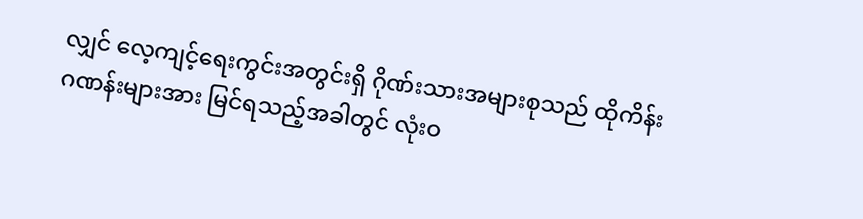လျှင် လေ့ကျင့်ရေးကွင်းအတွင်းရှိ ဂိုဏ်းသားအများစုသည် ထိုကိန်းဂဏန်းများအား မြင်ရသည့်အခါတွင် လုံးဝ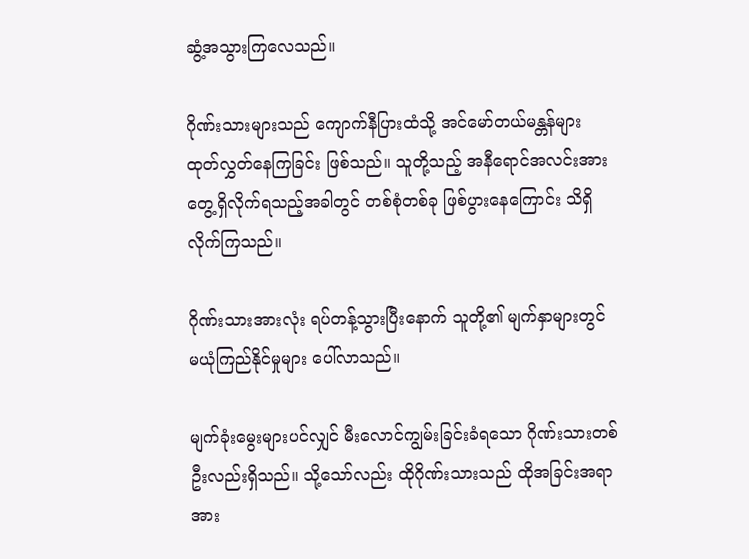ဆွံ့အသွားကြလေသည်။

ဂိုဏ်းသားများသည် ကျောက်နီပြားထံသို့ အင်မော်တယ်မန္တန်များ ထုတ်လွှတ်နေကြခြင်း ဖြစ်သည်။ သူတို့သည့် အနီရောင်အလင်းအား တွေ့ရှိလိုက်ရသည့်အခါတွင် တစ်စုံတစ်ခု ဖြစ်ပွားနေကြောင်း သိရှိလိုက်ကြသည်။

ဂိုဏ်းသားအားလုံး ရပ်တန့်သွားပြီးနောက် သူတို့၏ မျက်နှာများတွင် မယုံကြည်နိုင်မှုများ ပေါ်လာသည်။

မျက်ခုံးမွေးများပင်လျှင် မီးလောင်ကျွမ်းခြင်းခံရသော ဂိုဏ်းသားတစ်ဦးလည်းရှိသည်။ သို့သော်လည်း ထိုဂိုဏ်းသားသည် ထိုအခြင်းအရာအား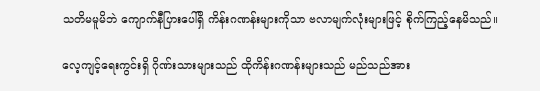သတိမမူမိဘဲ ကျောက်နီပြားပေါ်ရှိ ကိန်းဂဏန်းများကိုသာ ဗလာမျက်လုံးများဖြင့် စိုက်ကြည့်နေမိသည်။

လေ့ကျင့်ရေးကွင်းရှိ ဂိုဏ်းသားများသည် ထိုကိန်းဂဏန်းများသည် မည်သည်အား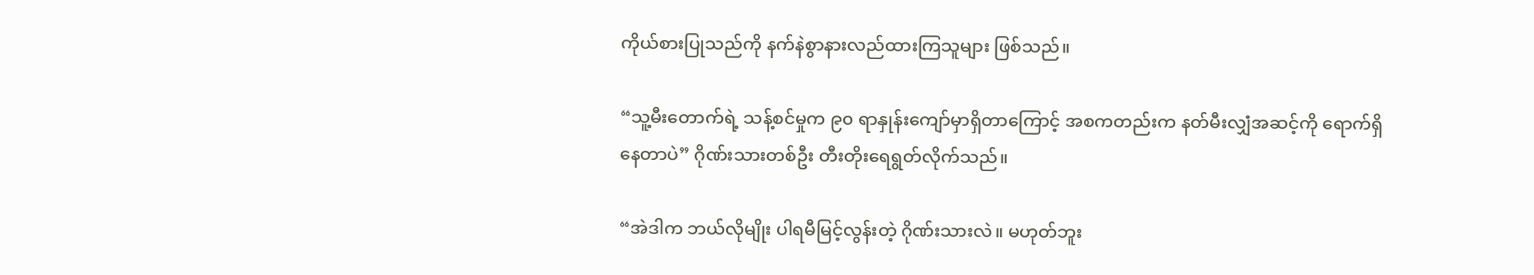ကိုယ်စားပြုသည်ကို နက်နဲစွာနားလည်ထားကြသူများ ဖြစ်သည်။

“သူ့မီးတောက်ရဲ့ သန့်စင်မှုက ၉၀ ရာနှုန်းကျော်မှာရှိတာကြောင့် အစကတည်းက နတ်မီးလျှံအဆင့်ကို ရောက်ရှိနေတာပဲ” ဂိုဏ်းသားတစ်ဦး တီးတိုးရေရွတ်လိုက်သည်။

“အဲဒါက ဘယ်လိုမျိုး ပါရမီမြင့်လွန်းတဲ့ ဂိုဏ်းသားလဲ။ မဟုတ်ဘူး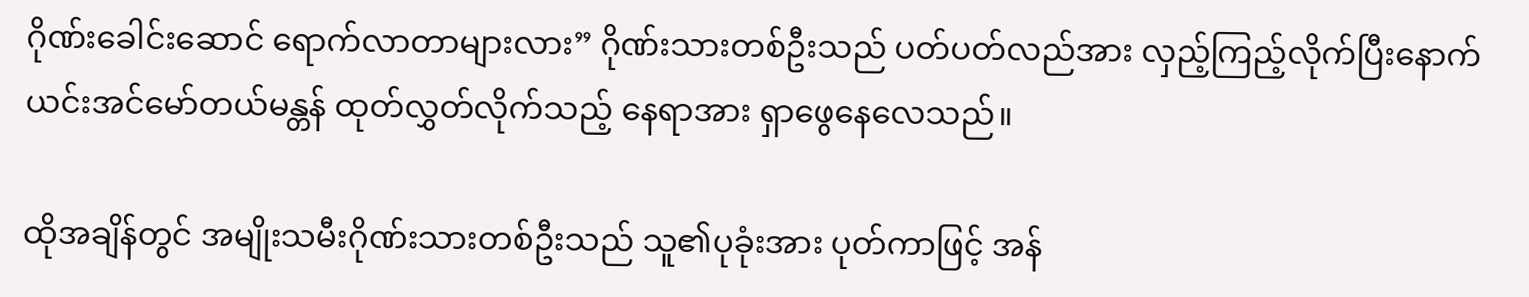ဂိုဏ်းခေါင်းဆောင် ရောက်လာတာများလား” ဂိုဏ်းသားတစ်ဦးသည် ပတ်ပတ်လည်အား လှည့်ကြည့်လိုက်ပြီးနောက် ယင်းအင်မော်တယ်မန္တန် ထုတ်လွှတ်လိုက်သည့် နေရာအား ရှာဖွေနေလေသည်။

ထိုအချိန်တွင် အမျိုးသမီးဂိုဏ်းသားတစ်ဦးသည် သူ၏ပုခုံးအား ပုတ်ကာဖြင့် အန်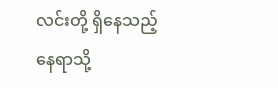လင်းတို့ ရှိနေသည့် နေရာသို့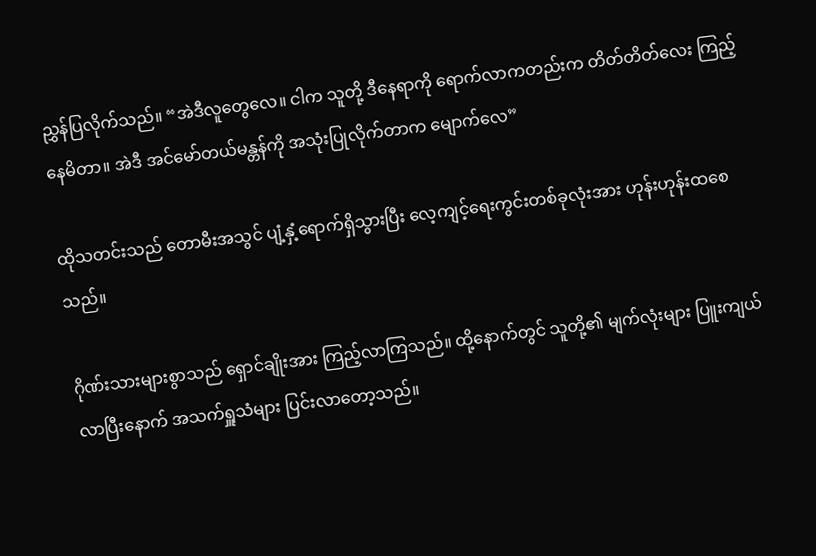ညွှန်ပြလိုက်သည်။ “အဲဒီလူတွေလေ။ ငါက သူတို့ ဒီနေရာကို ရောက်လာကတည်းက တိတ်တိတ်လေး ကြည့်နေမိတာ။ အဲဒီ အင်မော်တယ်မန္တန်ကို အသုံးပြုလိုက်တာက မျောက်လေ”

ထိုသတင်းသည် တောမီးအသွင် ပျံ့နှံ့ရောက်ရှိသွားပြီး လေ့ကျင့်ရေးကွင်းတစ်ခုလုံးအား ဟုန်းဟုန်းထစေသည်။

ဂိုဏ်းသားများစွာသည် ရှောင်ချိုးအား ကြည့်လာကြသည်။ ထို့နောက်တွင် သူတို့၏ မျက်လုံးများ ပြူးကျယ်လာပြီးနောက် အသက်ရှူသံများ ပြင်းလာတော့သည်။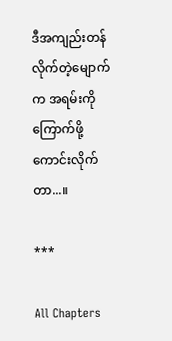ဒီအကျည်းတန်လိုက်တဲ့မျောက်က အရမ်းကို ကြောက်ဖို့ ကောင်းလိုက်တာ...။

***

All Chapters